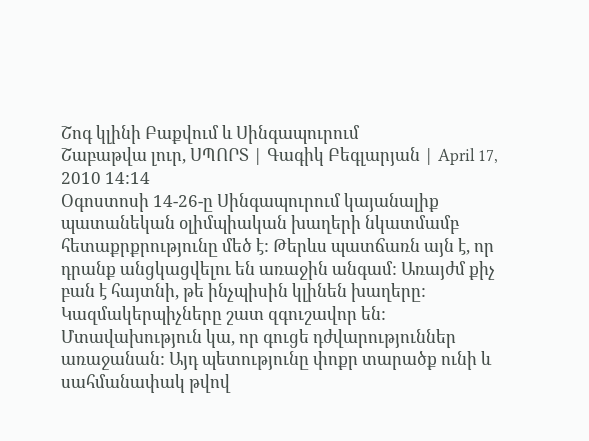Շոգ կլինի Բաքվում և Սինգապուրում
Շաբաթվա լուր, ՍՊՈՐՏ | Գագիկ Բեգլարյան | April 17, 2010 14:14
Օգոստոսի 14-26-ը Սինգապուրում կայանալիք պատանեկան օլիմպիական խաղերի նկատմամբ հետաքրքրությունը մեծ է: Թերևս պատճառն այն է, որ դրանք անցկացվելու են առաջին անգամ: Առայժմ քիչ բան է հայտնի, թե ինչպիսին կլինեն խաղերը: Կազմակերպիչները շատ զգուշավոր են: Մտավախություն կա, որ գուցե դժվարություններ առաջանան: Այդ պետությունը փոքր տարածք ունի և սահմանափակ թվով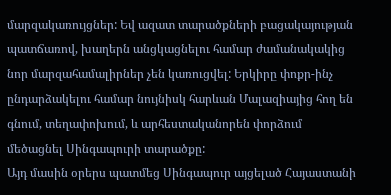մարզակառույցներ: Եվ ազատ տարածքների բացակայության պատճառով, խաղերն անցկացնելու համար ժամանակակից նոր մարզահամալիրներ չեն կառուցվել: Երկիրը փոքր-ինչ ընդարձակելու համար նույնիսկ հարևան Մալազիայից հող են գնում, տեղափոխում, և արհեստականորեն փորձում մեծացնել Սինգապուրի տարածքը:
Այդ մասին օրերս պատմեց Սինգապուր այցելած Հայաստանի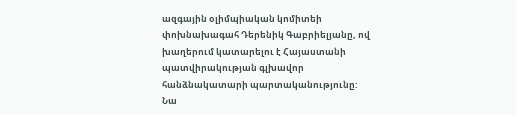ազգային օլիմպիական կոմիտեի փոխնախագահ Դերենիկ Գաբրիելյանը, ով խաղերում կատարելու է Հայաստանի պատվիրակության գլխավոր հանձնակատարի պարտականությունը: Նա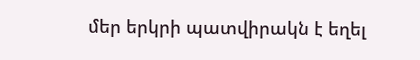մեր երկրի պատվիրակն է եղել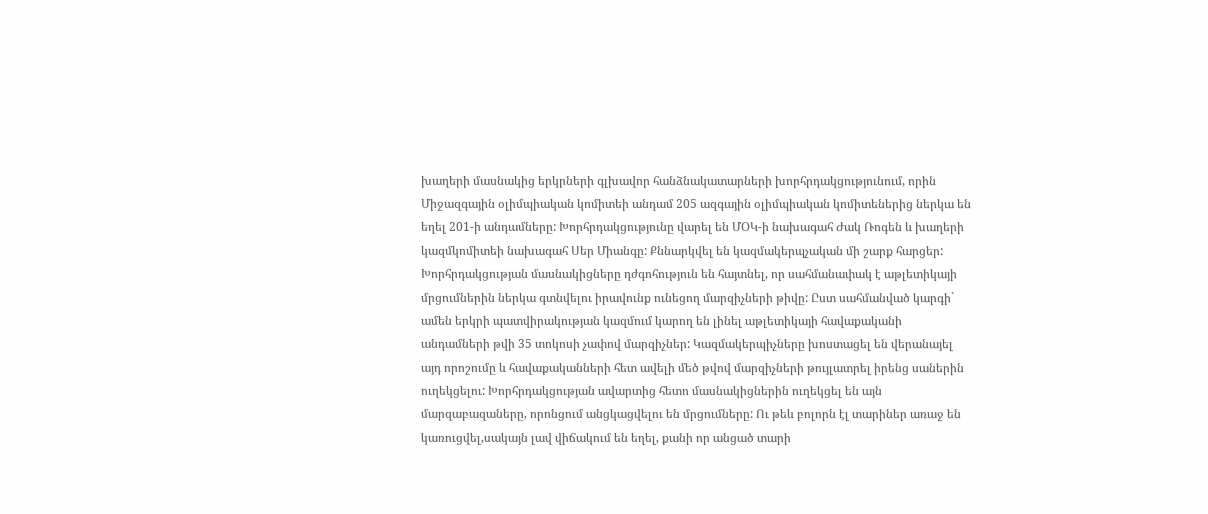խաղերի մասնակից երկրների գլխավոր հանձնակատարների խորհրդակցությունում, որին Միջազգային օլիմպիական կոմիտեի անդամ 205 ազգային օլիմպիական կոմիտեներից ներկա են եղել 201-ի անդամները: Խորհրդակցությունը վարել են ՄՕԿ-ի նախագահ Ժակ Ռոգեն և խաղերի կազմկոմիտեի նախագահ Սեր Միանգը: Քննարկվել են կազմակերպչական մի շարք հարցեր:
Խորհրդակցության մասնակիցները դժգոհություն են հայտնել, որ սահմանափակ է աթլետիկայի մրցումներին ներկա գտնվելու իրավունք ունեցող մարզիչների թիվը: Ըստ սահմանված կարգի` ամեն երկրի պատվիրակության կազմում կարող են լինել աթլետիկայի հավաքականի անդամների թվի 35 տոկոսի չափով մարզիչներ: Կազմակերպիչները խոստացել են վերանայել այդ որոշումը և հավաքականների հետ ավելի մեծ թվով մարզիչների թույլատրել իրենց սաներին ուղեկցելու: Խորհրդակցության ավարտից հետո մասնակիցներին ուղեկցել են այն մարզաբազաները, որոնցում անցկացվելու են մրցումները: Ու թեև բոլորն էլ տարիներ առաջ են կառուցվել,սակայն լավ վիճակում են եղել, քանի որ անցած տարի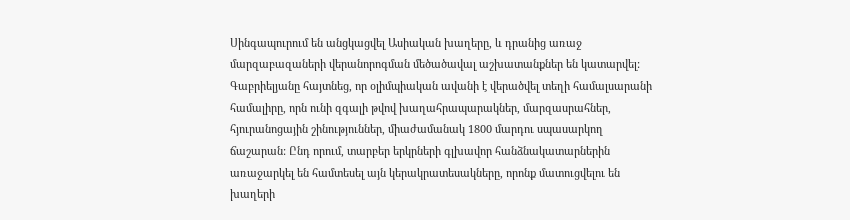Սինգապուրում են անցկացվել Ասիական խաղերը, և դրանից առաջ մարզաբազաների վերանորոգման մեծածավալ աշխատանքներ են կատարվել:
Գաբրիելյանը հայտնեց, որ օլիմպիական ավանի է վերածվել տեղի համալսարանի համալիրը, որն ունի զգալի թվով խաղահրապարակներ, մարզասրահներ, հյուրանոցային շինություններ, միաժամանակ 1800 մարդու սպասարկող ճաշարան: Ընդ որում, տարբեր երկրների գլխավոր հանձնակատարներին առաջարկել են համտեսել այն կերակրատեսակները, որոնք մատուցվելու են խաղերի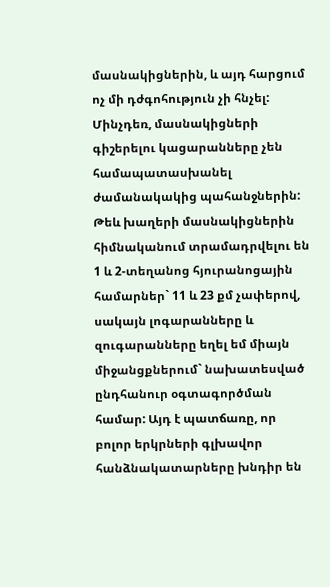մասնակիցներին, և այդ հարցում ոչ մի դժգոհություն չի հնչել: Մինչդեռ, մասնակիցների գիշերելու կացարանները չեն համապատասխանել ժամանակակից պահանջներին: Թեև խաղերի մասնակիցներին հիմնականում տրամադրվելու են 1 և 2-տեղանոց հյուրանոցային համարներ` 11 և 23 քմ չափերով, սակայն լոգարանները և զուգարանները եղել եմ միայն միջանցքներում` նախատեսված ընդհանուր օգտագործման համար: Այդ է պատճառը, որ բոլոր երկրների գլխավոր հանձնակատարները խնդիր են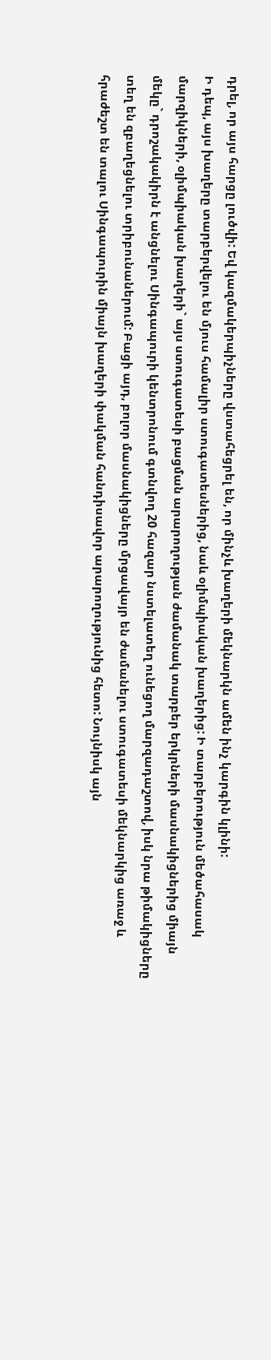դրել, որ այս հարցը լուծվի: Եվ կազմակերպիչները վստահեցրել են, որ մինչև խաղերի մեկնարկն ամեն ինչ կարգին կլինի:
Ի դեպ, այս խաղերը տարբերվելու են մյուս համալիր ստուգատեսներից, նաև օլիմպիական խաղերից: Ի տարբերություն մեծահասակ մարզիկների, օլիմպիական խաղերի` այս ստուգատեսի բացման արարողության ժամանակ տարբեր երկրների մասնակիցներից միայն մեկը` դրոշակակիրն է անցնելու Սինգապուրի կենտրոնում գտնվող 20 հազար նստելատեղ ունեցող մարզադաշտով, իսկ նրա թիմակիցները տեղ են զբաղեցնելու տրիբունաներում: Բացի այդ, բոլոր մասնակիցները մրցավայր են ժամանելու ստուգատեսի մեկնարկից առաջ և հրաժեշտ են տալու Սինգապուրին միայն խաղերի փակման հանդիսավոր արարողությունից հետո: Նույնիսկ այն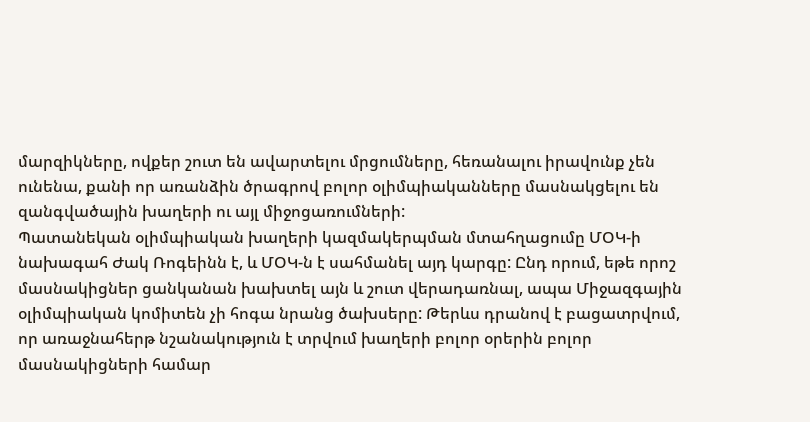մարզիկները, ովքեր շուտ են ավարտելու մրցումները, հեռանալու իրավունք չեն ունենա, քանի որ առանձին ծրագրով բոլոր օլիմպիականները մասնակցելու են զանգվածային խաղերի ու այլ միջոցառումների:
Պատանեկան օլիմպիական խաղերի կազմակերպման մտահղացումը ՄՕԿ-ի նախագահ Ժակ Ռոգեինն է, և ՄՕԿ-ն է սահմանել այդ կարգը: Ընդ որում, եթե որոշ մասնակիցներ ցանկանան խախտել այն և շուտ վերադառնալ, ապա Միջազգային օլիմպիական կոմիտեն չի հոգա նրանց ծախսերը: Թերևս դրանով է բացատրվում, որ առաջնահերթ նշանակություն է տրվում խաղերի բոլոր օրերին բոլոր մասնակիցների համար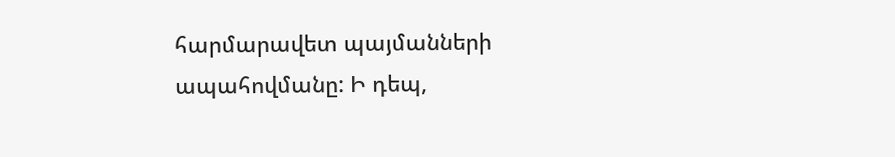հարմարավետ պայմանների ապահովմանը: Ի դեպ,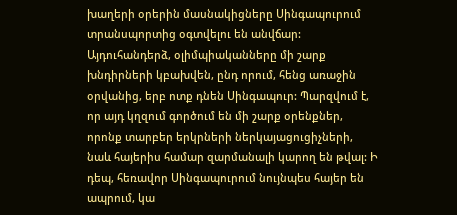խաղերի օրերին մասնակիցները Սինգապուրում տրանսպորտից օգտվելու են անվճար:
Այդուհանդերձ, օլիմպիականները մի շարք խնդիրների կբախվեն, ընդ որում, հենց առաջին օրվանից, երբ ոտք դնեն Սինգապուր: Պարզվում է, որ այդ կղզում գործում են մի շարք օրենքներ, որոնք տարբեր երկրների ներկայացուցիչների, նաև հայերիս համար զարմանալի կարող են թվալ: Ի դեպ, հեռավոր Սինգապուրում նույնպես հայեր են ապրում, կա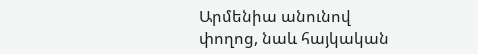Արմենիա անունով փողոց, նաև հայկական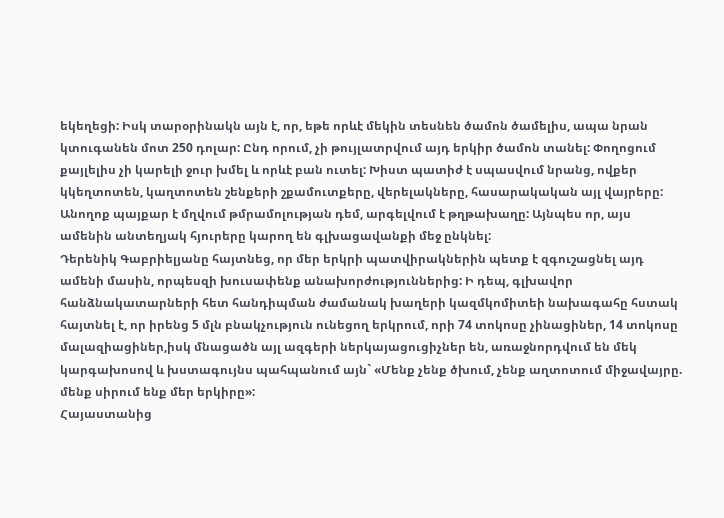եկեղեցի: Իսկ տարօրինակն այն է, որ, եթե որևէ մեկին տեսնեն ծամոն ծամելիս, ապա նրան կտուգանեն մոտ 250 դոլար: Ընդ որում, չի թույլատրվում այդ երկիր ծամոն տանել: Փողոցում քայլելիս չի կարելի ջուր խմել և որևէ բան ուտել: Խիստ պատիժ է սպասվում նրանց, ովքեր կկեղտոտեն, կաղտոտեն շենքերի շքամուտքերը, վերելակները, հասարակական այլ վայրերը: Անողոք պայքար է մղվում թմրամոլության դեմ, արգելվում է թղթախաղը: Այնպես որ, այս ամենին անտեղյակ հյուրերը կարող են գլխացավանքի մեջ ընկնել:
Դերենիկ Գաբրիելյանը հայտնեց, որ մեր երկրի պատվիրակներին պետք է զգուշացնել այդ ամենի մասին, որպեսզի խուսափենք անախորժություններից: Ի դեպ, գլխավոր հանձնակատարների հետ հանդիպման ժամանակ խաղերի կազմկոմիտեի նախագահը հստակ հայտնել է, որ իրենց 5 մլն բնակչություն ունեցող երկրում, որի 74 տոկոսը չինացիներ, 14 տոկոսը մալազիացիներ,իսկ մնացածն այլ ազգերի ներկայացուցիչներ են, առաջնորդվում են մեկ կարգախոսով և խստագույնս պահպանում այն` «Մենք չենք ծխում, չենք աղտոտում միջավայրը. մենք սիրում ենք մեր երկիրը»:
Հայաստանից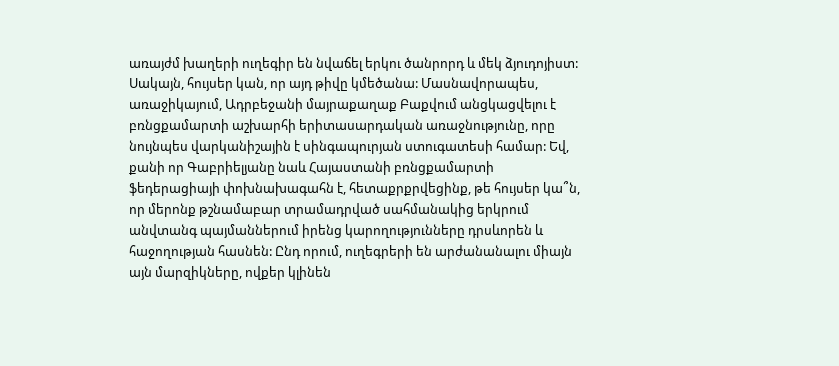առայժմ խաղերի ուղեգիր են նվաճել երկու ծանրորդ և մեկ ձյուդոյիստ: Սակայն, հույսեր կան, որ այդ թիվը կմեծանա: Մասնավորապես, առաջիկայում, Ադրբեջանի մայրաքաղաք Բաքվում անցկացվելու է բռնցքամարտի աշխարհի երիտասարդական առաջնությունը, որը նույնպես վարկանիշային է սինգապուրյան ստուգատեսի համար: Եվ, քանի որ Գաբրիելյանը նաև Հայաստանի բռնցքամարտի ֆեդերացիայի փոխնախագահն է, հետաքրքրվեցինք, թե հույսեր կա՞ն, որ մերոնք թշնամաբար տրամադրված սահմանակից երկրում անվտանգ պայմաններում իրենց կարողությունները դրսևորեն և հաջողության հասնեն: Ընդ որում, ուղեգրերի են արժանանալու միայն այն մարզիկները, ովքեր կլինեն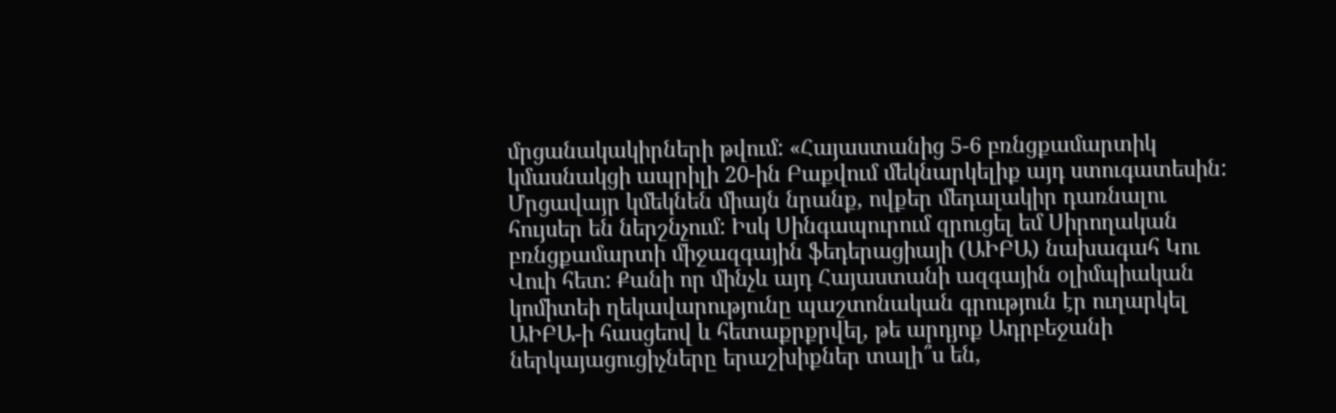մրցանակակիրների թվում: «Հայաստանից 5-6 բռնցքամարտիկ կմասնակցի ապրիլի 20-ին Բաքվում մեկնարկելիք այդ ստուգատեսին: Մրցավայր կմեկնեն միայն նրանք, ովքեր մեդալակիր դառնալու հույսեր են ներշնչում: Իսկ Սինգապուրում զրուցել եմ Սիրողական բռնցքամարտի միջազգային ֆեդերացիայի (ԱԻԲԱ) նախագահ Կու Վուի հետ: Քանի որ մինչև այդ Հայաստանի ազգային օլիմպիական կոմիտեի ղեկավարությունը պաշտոնական գրություն էր ուղարկել ԱԻԲԱ-ի հասցեով և հետաքրքրվել, թե արդյոք Ադրբեջանի ներկայացուցիչները երաշխիքներ տալի՞ս են,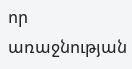որ առաջնության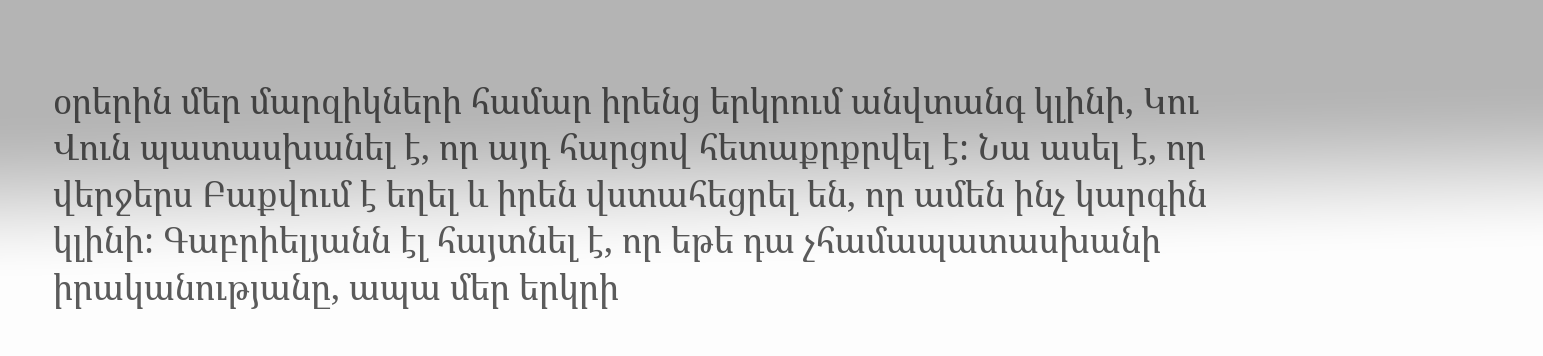օրերին մեր մարզիկների համար իրենց երկրում անվտանգ կլինի, Կու Վուն պատասխանել է, որ այդ հարցով հետաքրքրվել է: Նա ասել է, որ վերջերս Բաքվում է եղել և իրեն վստահեցրել են, որ ամեն ինչ կարգին կլինի: Գաբրիելյանն էլ հայտնել է, որ եթե դա չհամապատասխանի իրականությանը, ապա մեր երկրի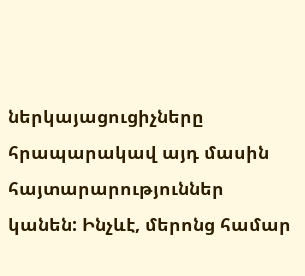ներկայացուցիչները հրապարակավ այդ մասին հայտարարություններ կանեն: Ինչևէ, մերոնց համար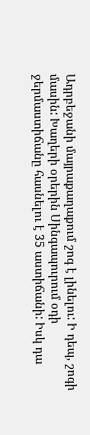Ադրբեջանի մայրաքաղաքում շոգ է լինելու: Ի դեպ, շոգի մասին: Խաղերի օրերին Սինգապուրում օդի ջերմաստիճանը հասնելու է 35 աստիճանի: Իսկ դա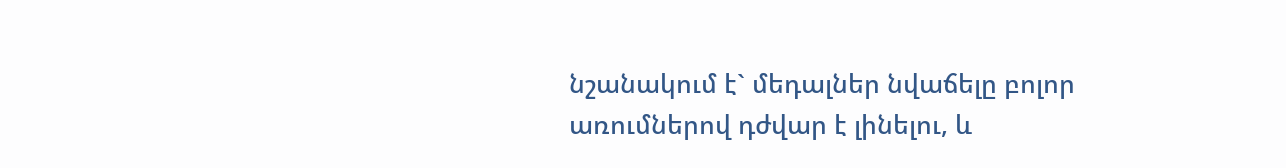նշանակում է` մեդալներ նվաճելը բոլոր առումներով դժվար է լինելու, և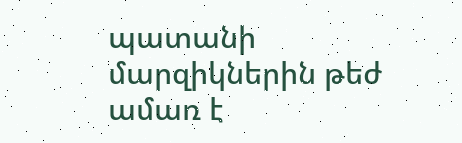պատանի մարզիկներին թեժ ամառ է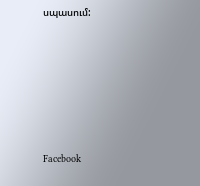սպասում:






Facebook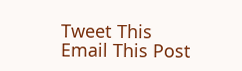Tweet This
Email This Post